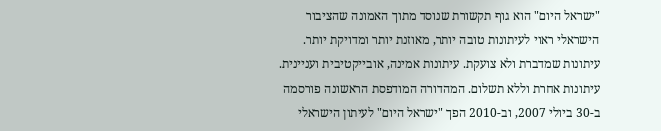"ישראל היום" הוא גוף תקשורת שנוסד מתוך האמונה שהציבור הישראלי ראוי לעיתונות טובה יותר, מאוזנת יותר ומדויקת יותר. עיתונות שמדברת ולא צועקת. עיתונות אמינה, אובייקטיבית ועניינית. עיתונות אחרת וללא תשלום. המהדורה המודפסת הראשונה פורסמה ב-30 ביולי 2007, וב-2010 הפך "ישראל היום" לעיתון הישראלי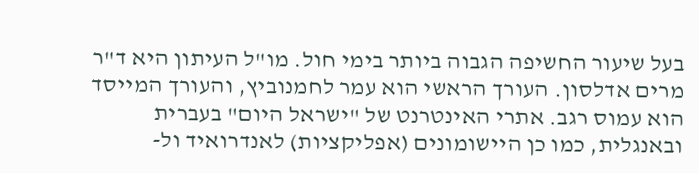בעל שיעור החשיפה הגבוה ביותר בימי חול. מו"ל העיתון היא ד"ר מרים אדלסון. העורך הראשי הוא עמר לחמנוביץ, והעורך המייסד הוא עמוס רגב. אתרי האינטרנט של "ישראל היום" בעברית ובאנגלית, כמו כן היישומונים (אפליקציות) לאנדרואיד ול-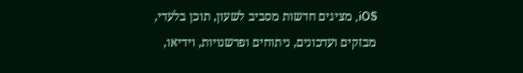iOS, מציגים חדשות מסביב לשעון, תוכן בלעדי, מבזקים ועדכונים, ניתוחים ופרשנויות, וידיאו,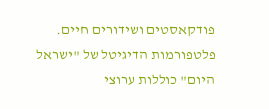פודקאסטים ושידורים חיים. פלטפורמות הדיגיטל של "ישראל היום" כוללות ערוצי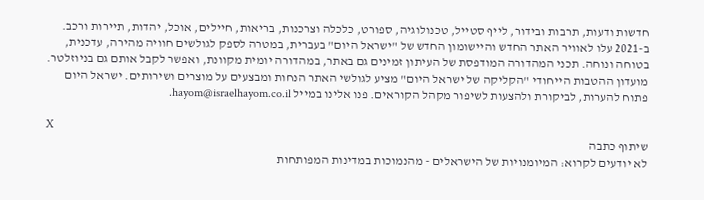חדשות ודעות, תרבות ובידור, לייף סטייל, טכנולוגיה, ספורט, כלכלה וצרכנות, בריאות, חיילים, אוכל, יהדות, תיירות ורכב. ב-2021 עלו לאוויר האתר החדש והיישומון החדש של "ישראל היום" בעברית, במטרה לספק לגולשים חוויה מהירה, עדכנית, בטוחה ונוחה. תכני המהדורה המודפסת של העיתון זמינים גם באתר, במהדורה יומית מקוונת, ואפשר לקבל אותם גם בניוזלטר. מועדון ההטבות הייחודי "הקליקה של ישראל היום" מציע לגולשי האתר הנחות ומבצעים על מוצרים ושירותים. ישראל היום פתוח להערות, לביקורת ולהצעות לשיפור מקהל הקוראים. פנו אלינו במייל hayom@israelhayom.co.il.

X
שיתוף כתבה
לא יודעים לקרוא: המיומנויות של הישראלים - מהנמוכות במדינות המפותחות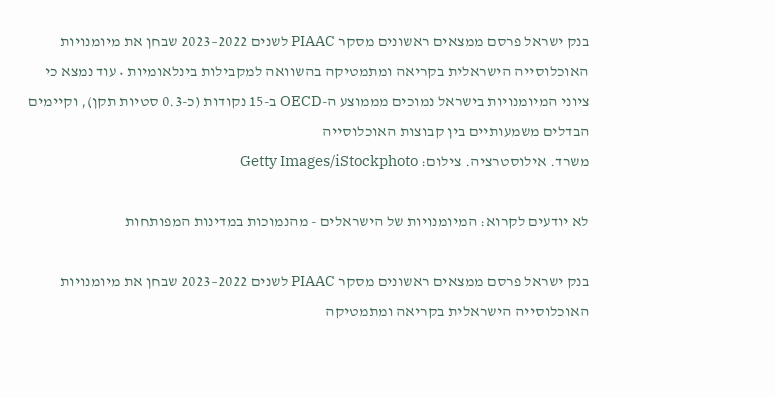בנק ישראל פרסם ממצאים ראשונים מסקר PIAAC לשנים 2022–2023 שבחן את מיומנויות האוכלוסייה הישראלית בקריאה ומתמטיקה בהשוואה למקבילות בינלאומיות • עוד נמצא כי ציוני המיומנויות בישראל נמוכים מממוצע ה-OECD ב-15 נקודות (כ-0.3 סטיות תקן), וקיימים הבדלים משמעותיים בין קבוצות האוכלוסייה
משרד. אילוסטרציה. צילום: Getty Images/iStockphoto

לא יודעים לקרוא: המיומנויות של הישראלים - מהנמוכות במדינות המפותחות

בנק ישראל פרסם ממצאים ראשונים מסקר PIAAC לשנים 2022–2023 שבחן את מיומנויות האוכלוסייה הישראלית בקריאה ומתמטיקה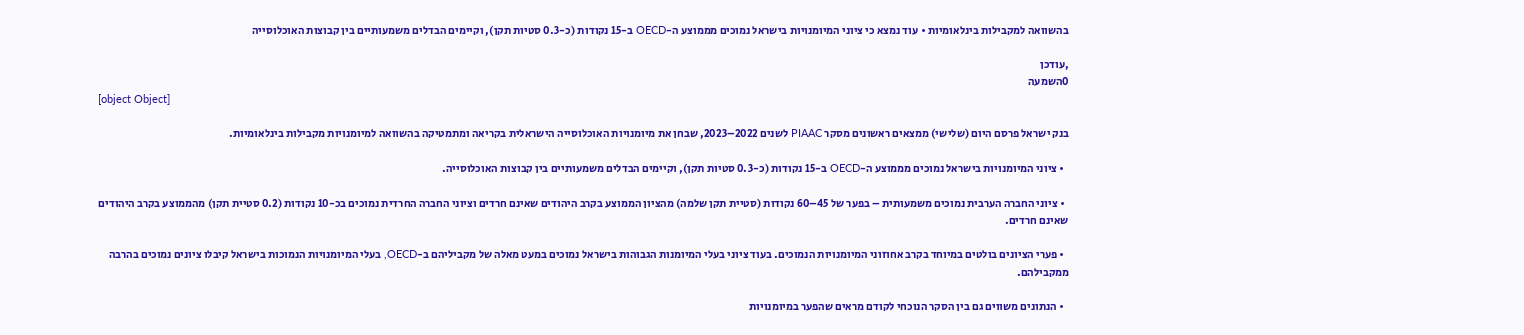בהשוואה למקבילות בינלאומיות • עוד נמצא כי ציוני המיומנויות בישראל נמוכים מממוצע ה-OECD ב-15 נקודות (כ-0.3 סטיות תקן), וקיימים הבדלים משמעותיים בין קבוצות האוכלוסייה

,עודכן
0השמעה
[object Object]

בנק ישראל פרסם היום (שלישי) ממצאים ראשונים מסקר PIAAC לשנים 2022–2023, שבחן את מיומנויות האוכלוסייה הישראלית בקריאה ומתמטיקה בהשוואה למיומנויות מקבילות בינלאומיות.

  • ציוני המיומנויות בישראל נמוכים מממוצע ה-OECD ב-15 נקודות (כ-0.3 סטיות תקן), וקיימים הבדלים משמעותיים בין קבוצות האוכלוסייה.

  • ציוני החברה הערבית נמוכים משמעותית – בפער של 45–60 נקודות (סטיית תקן שלמה) מהציון הממוצע בקרב היהודים שאינם חרדים וציוני החברה החרדית נמוכים בכ-10 נקודות (0.2 סטיית תקן) מהממוצע בקרב היהודים שאינם חרדים.

  • פערי הציונים בולטים במיוחד בקרב אחוזוני המיומנויות הנמוכים. בעוד ציוני בעלי המיומנות הגבוהות בישראל נמוכים במעט מאלה של מקביליהם ב-OECD, בעלי המיומנויות הנמוכות בישראל קיבלו ציונים נמוכים בהרבה ממקבילהם.

  • הנתונים משווים גם בין הסקר הנוכחי לקודם מראים שהפער במיומנויות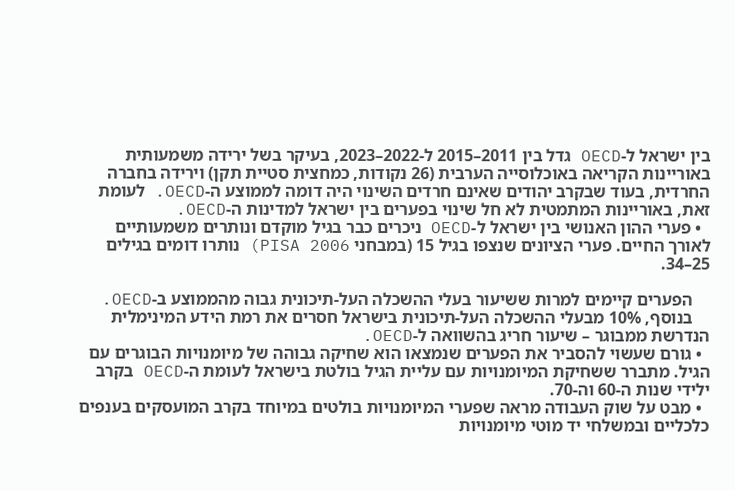בין ישראל ל-OECD גדל בין 2011–2015 ל-2022–2023, בעיקר בשל ירידה משמעותית באוריינות הקריאה באוכלוסייה הערבית (26 נקודות, כמחצית סטיית תקן) וירידה בחברה החרדית, בעוד שבקרב יהודים שאינם חרדים השינוי היה דומה לממוצע ה-OECD. לעומת זאת, באוריינות המתמטית לא חל שינוי בפערים בין ישראל למדינות ה-OECD.
  • פערי ההון האנושי בין ישראל ל-OECD ניכרים כבר בגיל מוקדם ונותרים משמעותיים לאורך החיים. פערי הציונים שנצפו בגיל 15 (במבחני PISA 2006) נותרו דומים בגילים 25–34.

    הפערים קיימים למרות ששיעור בעלי ההשכלה העל-תיכונית גבוה מהממוצע ב-OECD.
    בנוסף, 10% מבעלי ההשכלה העל-תיכונית בישראל חסרים את רמת הידע המינימלית הנדרשת ממבוגר – שיעור חריג בהשוואה ל-OECD.
  • גורם שעשוי להסביר את הפערים שנמצאו הוא שחיקה גבוהה של מיומנויות הבוגרים עם הגיל. מתברר ששחיקת המיומנויות עם עליית הגיל בולטת בישראל לעומת ה-OECD בקרב ילידי שנות ה-60 וה-70.
  • מבט על שוק העבודה מראה שפערי המיומנויות בולטים במיוחד בקרב המועסקים בענפים כלכליים ובמשלחי יד מוטי מיומנויות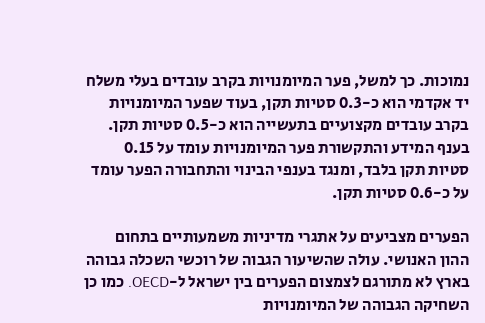נמוכות. כך למשל, פער המיומנויות בקרב עובדים בעלי משלח יד אקדמי הוא כ-0.3 סטיות תקן, בעוד שפער המיומנויות בקרב עובדים מקצועיים בתעשייה הוא כ-0.5 סטיות תקן. בענף המידע והתקשורת פער המיומנויות עומד על 0.15 סטיות תקן בלבד, ומנגד בענפי הבינוי והתחבורה הפער עומד על כ-0.6 סטיות תקן.

הפערים מצביעים על אתגרי מדיניות משמעותיים בתחום ההון האנושי. עולה שהשיעור הגבוה של רוכשי השכלה גבוהה בארץ לא מתורגם לצמצום הפערים בין ישראל ל-OECD. כמו כן השחיקה הגבוהה של המיומנויות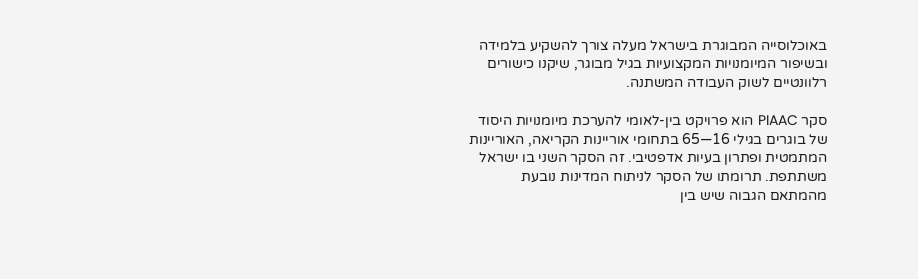באוכלוסייה המבוגרת בישראל מעלה צורך להשקיע בלמידה ובשיפור המיומנויות המקצועיות בגיל מבוגר, שיקנו כישורים רלוונטיים לשוק העבודה המשתנה.

סקר PIAAC הוא פרויקט בין-לאומי להערכת מיומנויות היסוד של בוגרים בגילי 16—65 בתחומי אוריינות הקריאה, האוריינות המתמטית ופתרון בעיות אדפטיבי. זה הסקר השני בו ישראל משתתפת. תרומתו של הסקר לניתוח המדינות נובעת מהמתאם הגבוה שיש בין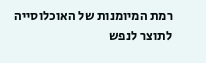רמת המיומנות של האוכלוסייה לתוצר לנפש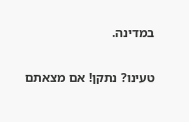במדינה.

טעינו? נתקן! אם מצאתם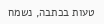טעות בכתבה, נשמח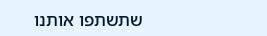שתשתפו אותנו